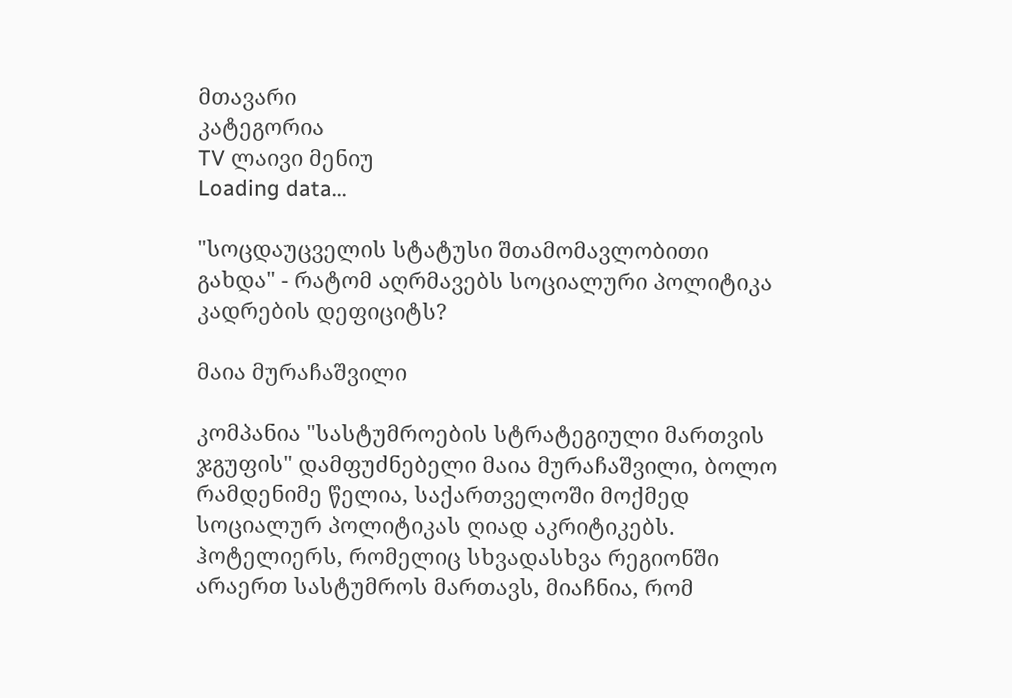მთავარი
კატეგორია
TV ლაივი მენიუ
Loading data...

"სოცდაუცველის სტატუსი შთამომავლობითი გახდა" - რატომ აღრმავებს სოციალური პოლიტიკა კადრების დეფიციტს?

მაია მურაჩაშვილი

კომპანია "სასტუმროების სტრატეგიული მართვის ჯგუფის" დამფუძნებელი მაია მურაჩაშვილი, ბოლო რამდენიმე წელია, საქართველოში მოქმედ სოციალურ პოლიტიკას ღიად აკრიტიკებს. ჰოტელიერს, რომელიც სხვადასხვა რეგიონში არაერთ სასტუმროს მართავს, მიაჩნია, რომ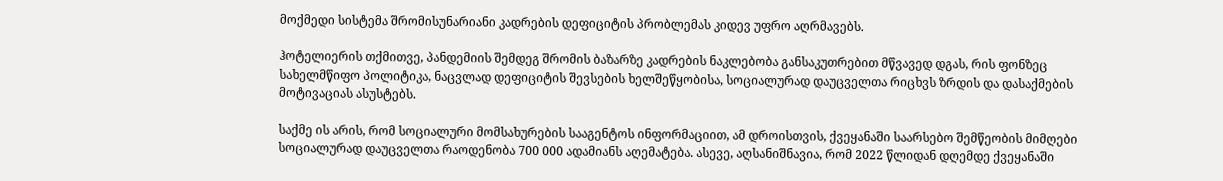მოქმედი სისტემა შრომისუნარიანი კადრების დეფიციტის პრობლემას კიდევ უფრო აღრმავებს.

ჰოტელიერის თქმითვე, პანდემიის შემდეგ შრომის ბაზარზე კადრების ნაკლებობა განსაკუთრებით მწვავედ დგას, რის ფონზეც სახელმწიფო პოლიტიკა, ნაცვლად დეფიციტის შევსების ხელშეწყობისა, სოციალურად დაუცველთა რიცხვს ზრდის და დასაქმების მოტივაციას ასუსტებს.

საქმე ის არის, რომ სოციალური მომსახურების სააგენტოს ინფორმაციით, ამ დროისთვის, ქვეყანაში საარსებო შემწეობის მიმღები სოციალურად დაუცველთა რაოდენობა 700 000 ადამიანს აღემატება. ასევე, აღსანიშნავია, რომ 2022 წლიდან დღემდე ქვეყანაში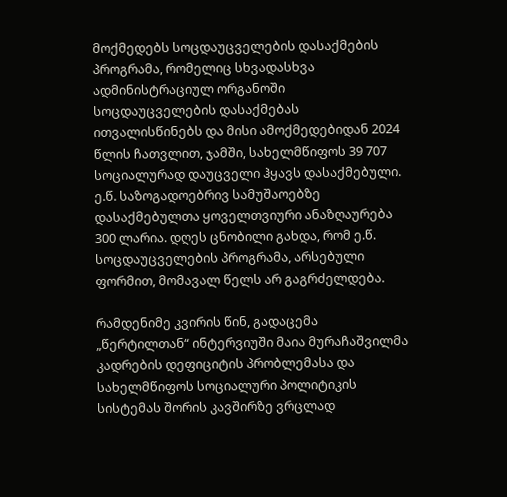მოქმედებს სოცდაუცველების დასაქმების პროგრამა, რომელიც სხვადასხვა ადმინისტრაციულ ორგანოში სოცდაუცველების დასაქმებას ითვალისწინებს და მისი ამოქმედებიდან 2024 წლის ჩათვლით, ჯამში, სახელმწიფოს 39 707 სოციალურად დაუცველი ჰყავს დასაქმებული. ე.წ. საზოგადოებრივ სამუშაოებზე დასაქმებულთა ყოველთვიური ანაზღაურება 300 ლარია. დღეს ცნობილი გახდა, რომ ე.წ. სოცდაუცველების პროგრამა, არსებული ფორმით, მომავალ წელს არ გაგრძელდება.

რამდენიმე კვირის წინ, გადაცემა „წერტილთან“ ინტერვიუში მაია მურაჩაშვილმა კადრების დეფიციტის პრობლემასა და სახელმწიფოს სოციალური პოლიტიკის სისტემას შორის კავშირზე ვრცლად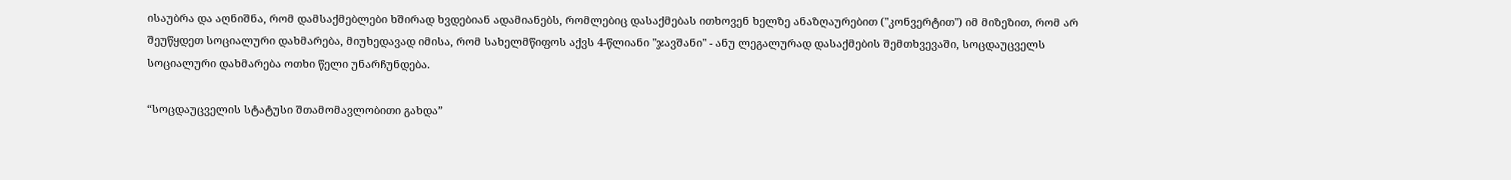ისაუბრა და აღნიშნა, რომ დამსაქმებლები ხშირად ხვდებიან ადამიანებს, რომლებიც დასაქმებას ითხოვენ ხელზე ანაზღაურებით ("კონვერტით") იმ მიზეზით, რომ არ შეუწყდეთ სოციალური დახმარება, მიუხედავად იმისა, რომ სახელმწიფოს აქვს 4-წლიანი "ჯავშანი" - ანუ ლეგალურად დასაქმების შემთხვევაში, სოცდაუცველს სოციალური დახმარება ოთხი წელი უნარჩუნდება.

“სოცდაუცველის სტატუსი შთამომავლობითი გახდა”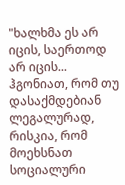"ხალხმა ეს არ იცის, საერთოდ არ იცის... ჰგონიათ, რომ თუ დასაქმდებიან ლეგალურად, რისკია, რომ მოეხსნათ სოციალური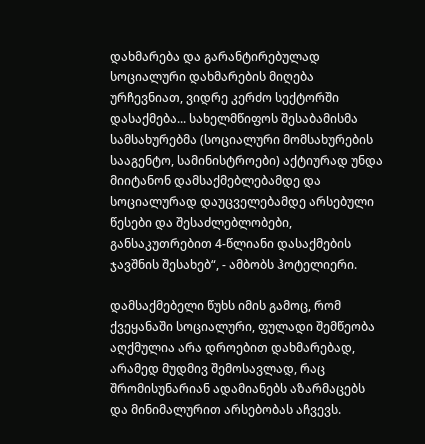დახმარება და გარანტირებულად სოციალური დახმარების მიღება ურჩევნიათ, ვიდრე კერძო სექტორში დასაქმება... სახელმწიფოს შესაბამისმა სამსახურებმა (სოციალური მომსახურების სააგენტო, სამინისტროები) აქტიურად უნდა მიიტანონ დამსაქმებლებამდე და სოციალურად დაუცველებამდე არსებული წესები და შესაძლებლობები, განსაკუთრებით 4-წლიანი დასაქმების ჯავშნის შესახებ“, - ამბობს ჰოტელიერი.

დამსაქმებელი წუხს იმის გამოც, რომ ქვეყანაში სოციალური, ფულადი შემწეობა აღქმულია არა დროებით დახმარებად, არამედ მუდმივ შემოსავლად, რაც შრომისუნარიან ადამიანებს აზარმაცებს და მინიმალურით არსებობას აჩვევს.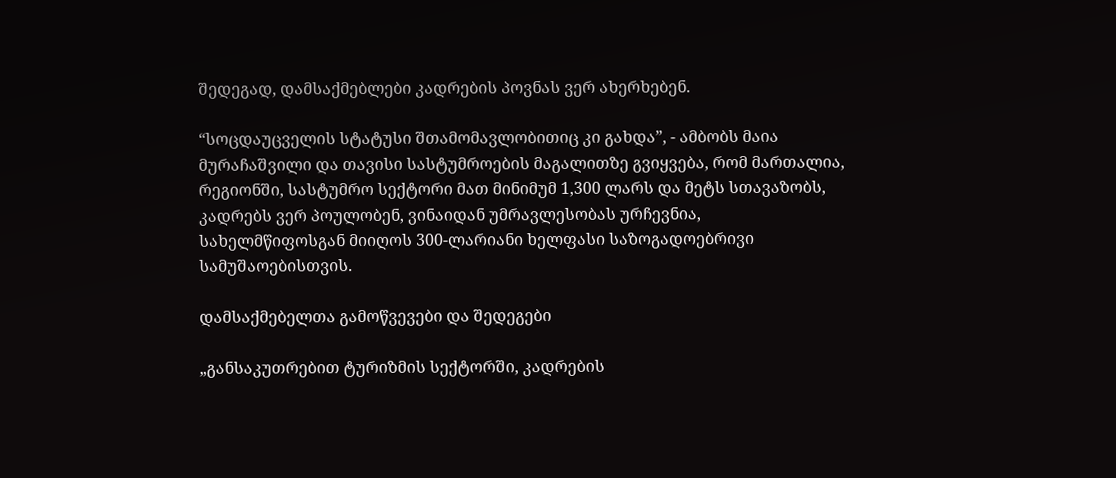შედეგად, დამსაქმებლები კადრების პოვნას ვერ ახერხებენ.

“სოცდაუცველის სტატუსი შთამომავლობითიც კი გახდა”, - ამბობს მაია მურაჩაშვილი და თავისი სასტუმროების მაგალითზე გვიყვება, რომ მართალია, რეგიონში, სასტუმრო სექტორი მათ მინიმუმ 1,300 ლარს და მეტს სთავაზობს, კადრებს ვერ პოულობენ, ვინაიდან უმრავლესობას ურჩევნია, სახელმწიფოსგან მიიღოს 300-ლარიანი ხელფასი საზოგადოებრივი სამუშაოებისთვის.

დამსაქმებელთა გამოწვევები და შედეგები

„განსაკუთრებით ტურიზმის სექტორში, კადრების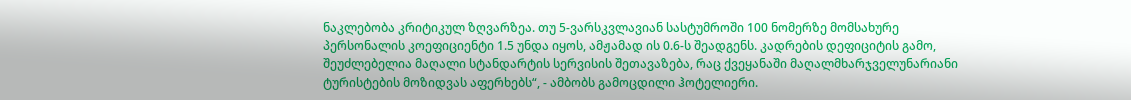ნაკლებობა კრიტიკულ ზღვარზეა. თუ 5-ვარსკვლავიან სასტუმროში 100 ნომერზე მომსახურე პერსონალის კოეფიციენტი 1.5 უნდა იყოს, ამჟამად ის 0.6-ს შეადგენს. კადრების დეფიციტის გამო, შეუძლებელია მაღალი სტანდარტის სერვისის შეთავაზება, რაც ქვეყანაში მაღალმხარჯველუნარიანი ტურისტების მოზიდვას აფერხებს“, - ამბობს გამოცდილი ჰოტელიერი.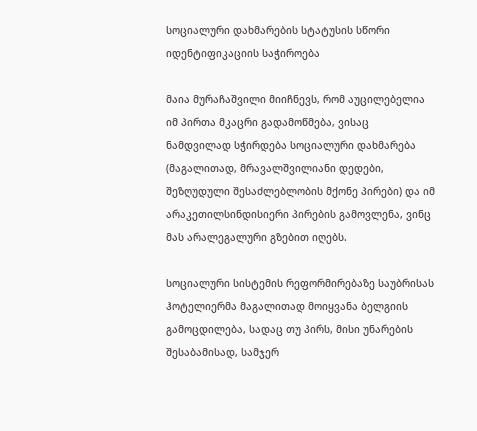სოციალური დახმარების სტატუსის სწორი იდენტიფიკაციის საჭიროება

მაია მურაჩაშვილი მიიჩნევს, რომ აუცილებელია იმ პირთა მკაცრი გადამოწმება, ვისაც ნამდვილად სჭირდება სოციალური დახმარება (მაგალითად, მრავალშვილიანი დედები, შეზღუდული შესაძლებლობის მქონე პირები) და იმ არაკეთილსინდისიერი პირების გამოვლენა, ვინც მას არალეგალური გზებით იღებს.

სოციალური სისტემის რეფორმირებაზე საუბრისას ჰოტელიერმა მაგალითად მოიყვანა ბელგიის გამოცდილება, სადაც თუ პირს, მისი უნარების შესაბამისად, სამჯერ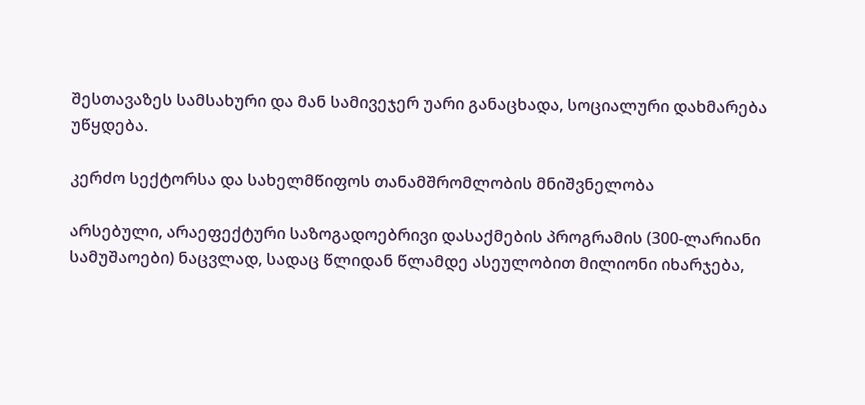შესთავაზეს სამსახური და მან სამივეჯერ უარი განაცხადა, სოციალური დახმარება უწყდება.

კერძო სექტორსა და სახელმწიფოს თანამშრომლობის მნიშვნელობა

არსებული, არაეფექტური საზოგადოებრივი დასაქმების პროგრამის (300-ლარიანი სამუშაოები) ნაცვლად, სადაც წლიდან წლამდე ასეულობით მილიონი იხარჯება,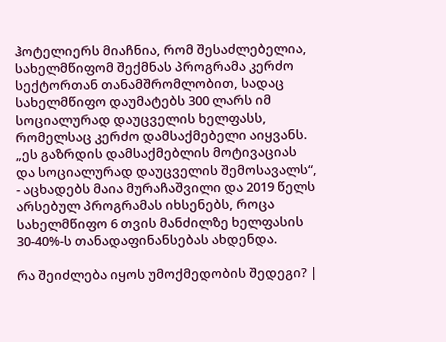ჰოტელიერს მიაჩნია, რომ შესაძლებელია, სახელმწიფომ შექმნას პროგრამა კერძო სექტორთან თანამშრომლობით, სადაც სახელმწიფო დაუმატებს 300 ლარს იმ სოციალურად დაუცველის ხელფასს, რომელსაც კერძო დამსაქმებელი აიყვანს. „ეს გაზრდის დამსაქმებლის მოტივაციას და სოციალურად დაუცველის შემოსავალს“, - აცხადებს მაია მურაჩაშვილი და 2019 წელს არსებულ პროგრამას იხსენებს, როცა სახელმწიფო 6 თვის მანძილზე ხელფასის 30-40%-ს თანადაფინანსებას ახდენდა.

რა შეიძლება იყოს უმოქმედობის შედეგი? |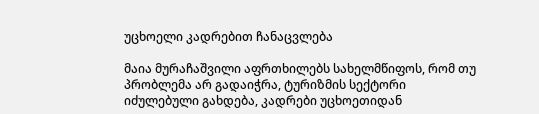უცხოელი კადრებით ჩანაცვლება

მაია მურაჩაშვილი აფრთხილებს სახელმწიფოს, რომ თუ პრობლემა არ გადაიჭრა, ტურიზმის სექტორი იძულებული გახდება, კადრები უცხოეთიდან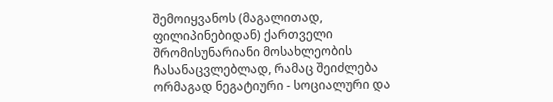შემოიყვანოს (მაგალითად, ფილიპინებიდან) ქართველი შრომისუნარიანი მოსახლეობის ჩასანაცვლებლად, რამაც შეიძლება ორმაგად ნეგატიური - სოციალური და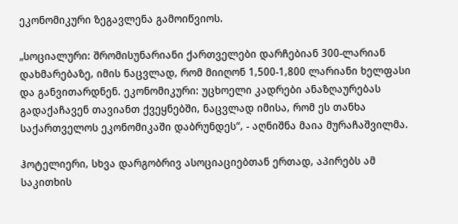ეკონომიკური ზეგავლენა გამოიწვიოს.

„სოციალური: შრომისუნარიანი ქართველები დარჩებიან 300-ლარიან დახმარებაზე, იმის ნაცვლად, რომ მიიღონ 1,500-1,800 ლარიანი ხელფასი და განვითარდნენ. ეკონომიკური: უცხოელი კადრები ანაზღაურებას გადაქაჩავენ თავიანთ ქვეყნებში, ნაცვლად იმისა, რომ ეს თანხა საქართველოს ეკონომიკაში დაბრუნდეს“, - აღნიშნა მაია მურაჩაშვილმა.

ჰოტელიერი, სხვა დარგობრივ ასოციაციებთან ერთად, აპირებს ამ საკითხის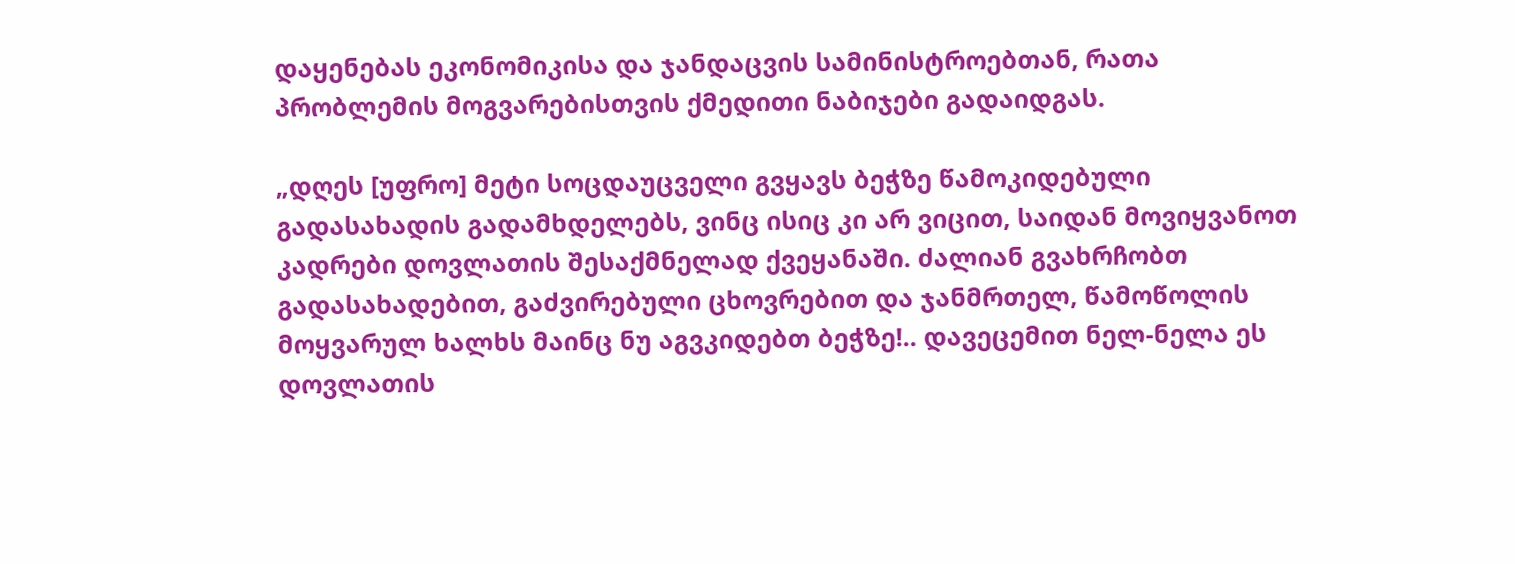დაყენებას ეკონომიკისა და ჯანდაცვის სამინისტროებთან, რათა პრობლემის მოგვარებისთვის ქმედითი ნაბიჯები გადაიდგას.

„დღეს [უფრო] მეტი სოცდაუცველი გვყავს ბეჭზე წამოკიდებული გადასახადის გადამხდელებს, ვინც ისიც კი არ ვიცით, საიდან მოვიყვანოთ კადრები დოვლათის შესაქმნელად ქვეყანაში. ძალიან გვახრჩობთ გადასახადებით, გაძვირებული ცხოვრებით და ჯანმრთელ, წამოწოლის მოყვარულ ხალხს მაინც ნუ აგვკიდებთ ბეჭზე!.. დავეცემით ნელ-ნელა ეს დოვლათის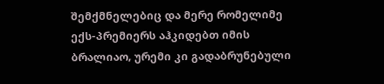შემქმნელებიც და მერე რომელიმე ექს-პრემიერს აჰკიდებთ იმის ბრალიაო, ურემი კი გადაბრუნებული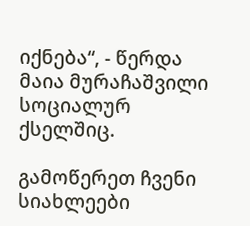იქნება“, - წერდა მაია მურაჩაშვილი სოციალურ ქსელშიც.

გამოწერეთ ჩვენი სიახლეები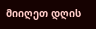მიიღეთ დღის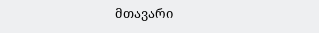მთავარი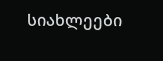სიახლეები